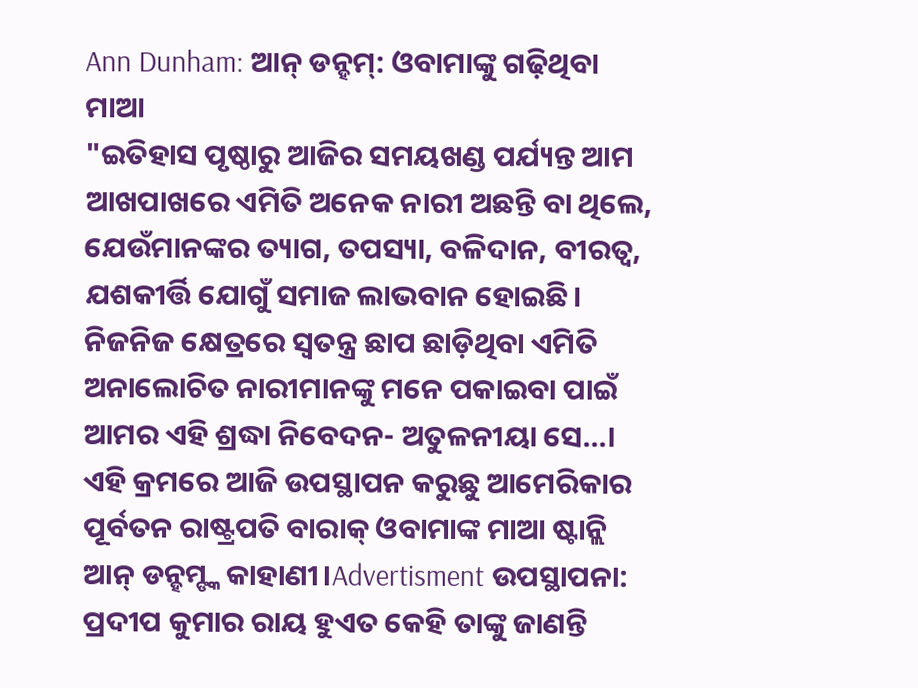Ann Dunham: ଆନ୍ ଡନ୍ହମ୍: ଓବାମାଙ୍କୁ ଗଢ଼ିଥିବା ମାଆ
"ଇତିହାସ ପୃଷ୍ଠାରୁ ଆଜିର ସମୟଖଣ୍ଡ ପର୍ଯ୍ୟନ୍ତ ଆମ ଆଖପାଖରେ ଏମିତି ଅନେକ ନାରୀ ଅଛନ୍ତି ବା ଥିଲେ, ଯେଉଁମାନଙ୍କର ତ୍ୟାଗ, ତପସ୍ୟା, ବଳିଦାନ, ବୀରତ୍ୱ, ଯଶକୀର୍ତ୍ତି ଯୋଗୁଁ ସମାଜ ଲାଭବାନ ହୋଇଛି।
ନିଜନିଜ କ୍ଷେତ୍ରରେ ସ୍ବତନ୍ତ୍ର ଛାପ ଛାଡ଼ିଥିବା ଏମିତି ଅନାଲୋଚିତ ନାରୀମାନଙ୍କୁ ମନେ ପକାଇବା ପାଇଁ ଆମର ଏହି ଶ୍ରଦ୍ଧା ନିବେଦନ- ଅତୁଳନୀୟା ସେ...।
ଏହି କ୍ରମରେ ଆଜି ଉପସ୍ଥାପନ କରୁଛୁ ଆମେରିକାର ପୂର୍ବତନ ରାଷ୍ଟ୍ରପତି ବାରାକ୍ ଓବାମାଙ୍କ ମାଆ ଷ୍ଟାନ୍ଲି ଆନ୍ ଡନ୍ହମ୍ଙ୍କ କାହାଣୀ।Advertisment ଉପସ୍ଥାପନା: ପ୍ରଦୀପ କୁମାର ରାୟ ହୁଏତ କେହି ତାଙ୍କୁ ଜାଣନ୍ତି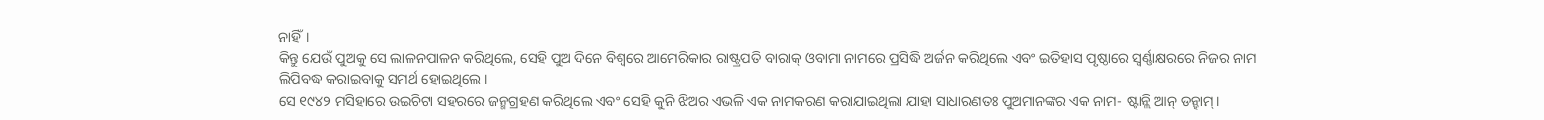ନାହିଁ।
କିନ୍ତୁ ଯେଉଁ ପୁଅକୁ ସେ ଲାଳନପାଳନ କରିଥିଲେ, ସେହି ପୁଅ ଦିନେ ବିଶ୍ବରେ ଆମେରିକାର ରାଷ୍ଟ୍ରପତି ବାରାକ୍ ଓବାମା ନାମରେ ପ୍ରସିଦ୍ଧି ଅର୍ଜନ କରିଥିଲେ ଏବଂ ଇତିହାସ ପୃଷ୍ଠାରେ ସ୍ବର୍ଣ୍ଣାକ୍ଷରରେ ନିଜର ନାମ ଲିପିବଦ୍ଧ କରାଇବାକୁ ସମର୍ଥ ହୋଇଥିଲେ।
ସେ ୧୯୪୨ ମସିହାରେ ଉଇଚିଟା ସହରରେ ଜନ୍ମଗ୍ରହଣ କରିଥିଲେ ଏବଂ ସେହି କୁନି ଝିଅର ଏଭଳି ଏକ ନାମକରଣ କରାଯାଇଥିଲା ଯାହା ସାଧାରଣତଃ ପୁଅମାନଙ୍କର ଏକ ନାମ- ଷ୍ଟାନ୍ଲି ଆନ୍ ଡନ୍ହାମ୍।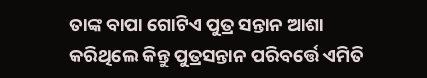ତାଙ୍କ ବାପା ଗୋଟିଏ ପୁତ୍ର ସନ୍ତାନ ଆଶା କରିଥିଲେ କିନ୍ତୁ ପୁତ୍ରସନ୍ତାନ ପରିବର୍ତ୍ତେ ଏମିତି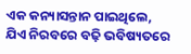ଏକ କନ୍ୟାସନ୍ତାନ ପାଇଥିଲେ, ଯିଏ ନିରବରେ ବଢ଼ି ଭବିଷ୍ୟତରେ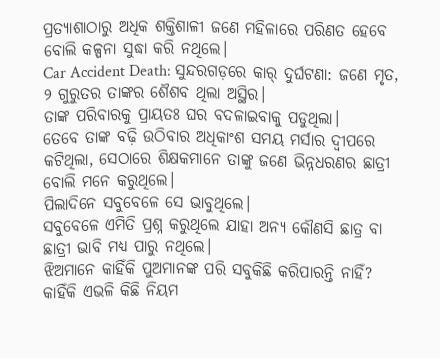ପ୍ରତ୍ୟାଶାଠାରୁ ଅଧିକ ଶକ୍ତିଶାଳୀ ଜଣେ ମହିଳାରେ ପରିଣତ ହେବେ ବୋଲି କଳ୍ପନା ସୁଦ୍ଧା କରି ନଥିଲେ।
Car Accident Death: ସୁନ୍ଦରଗଡ଼ରେ କାର୍ ଦୁର୍ଘଟଣା: ଜଣେ ମୃତ, ୨ ଗୁରୁତର ତାଙ୍କର ଶୈଶବ ଥିଲା ଅସ୍ଥିର।
ତାଙ୍କ ପରିବାରକୁ ପ୍ରାୟତଃ ଘର ବଦଳାଇବାକୁ ପଡୁଥିଲା।
ତେବେ ତାଙ୍କ ବଢ଼ି ଉଠିବାର ଅଧିକାଂଶ ସମୟ ମର୍ସାର ଦ୍ବୀପରେ କଟିଥିଲା, ସେଠାରେ ଶିକ୍ଷକମାନେ ତାଙ୍କୁ ଜଣେ ଭିନ୍ନଧରଣର ଛାତ୍ରୀ ବୋଲି ମନେ କରୁଥିଲେ।
ପିଲାଦିନେ ସବୁବେଳେ ସେ ଭାବୁଥିଲେ।
ସବୁବେଳେ ଏମିତି ପ୍ରଶ୍ନ କରୁଥିଲେ ଯାହା ଅନ୍ୟ କୌଣସି ଛାତ୍ର ବା ଛାତ୍ରୀ ଭାବି ମଧ୍ୟ ପାରୁ ନଥିଲେ।
ଝିଅମାନେ କାହିଁକି ପୁଅମାନଙ୍କ ପରି ସବୁକିଛି କରିପାରନ୍ତି ନାହିଁ?
କାହିଁକି ଏଭଳି କିଛି ନିୟମ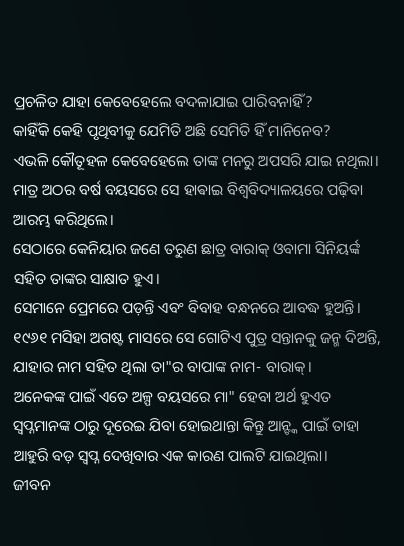ପ୍ରଚଳିତ ଯାହା କେବେହେଲେ ବଦଳାଯାଇ ପାରିବନାହିଁ?
କାହିଁକି କେହି ପୃଥିବୀକୁ ଯେମିତି ଅଛି ସେମିତି ହିଁ ମାନିନେବ?
ଏଭଳି କୌତୂହଳ କେବେହେଲେ ତାଙ୍କ ମନରୁ ଅପସରି ଯାଇ ନଥିଲା।
ମାତ୍ର ଅଠର ବର୍ଷ ବୟସରେ ସେ ହାଵାଇ ବିଶ୍ୱବିଦ୍ୟାଳୟରେ ପଢ଼ିବା ଆରମ୍ଭ କରିଥିଲେ।
ସେଠାରେ କେନିୟାର ଜଣେ ତରୁଣ ଛାତ୍ର ବାରାକ୍ ଓବାମା ସିନିୟର୍ଙ୍କ ସହିତ ତାଙ୍କର ସାକ୍ଷାତ ହୁଏ।
ସେମାନେ ପ୍ରେମରେ ପଡ଼ନ୍ତି ଏବଂ ବିବାହ ବନ୍ଧନରେ ଆବଦ୍ଧ ହୁଅନ୍ତି।
୧୯୬୧ ମସିହା ଅଗଷ୍ଟ ମାସରେ ସେ ଗୋଟିଏ ପୁତ୍ର ସନ୍ତାନକୁ ଜନ୍ମ ଦିଅନ୍ତି, ଯାହାର ନାମ ସହିତ ଥିଲା ତା"ର ବାପାଙ୍କ ନାମ- ବାରାକ୍।
ଅନେକଙ୍କ ପାଇଁ ଏତେ ଅଳ୍ପ ବୟସରେ ମା" ହେବା ଅର୍ଥ ହୁଏତ ସ୍ବପ୍ନମାନଙ୍କ ଠାରୁ ଦୂରେଇ ଯିବା ହୋଇଥାନ୍ତା କିନ୍ତୁ ଆନ୍ଙ୍କ ପାଇଁ ତାହା ଆହୁରି ବଡ଼ ସ୍ବପ୍ନ ଦେଖିବାର ଏକ କାରଣ ପାଲଟି ଯାଇଥିଲା।
ଜୀବନ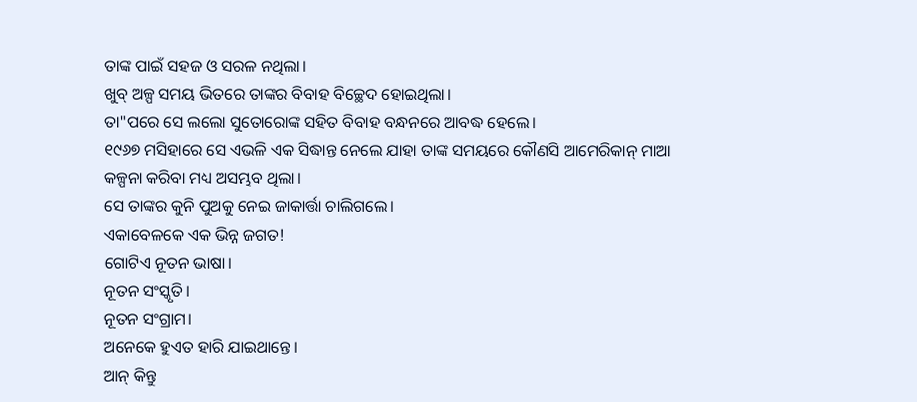ତାଙ୍କ ପାଇଁ ସହଜ ଓ ସରଳ ନଥିଲା।
ଖୁବ୍ ଅଳ୍ପ ସମୟ ଭିତରେ ତାଙ୍କର ବିବାହ ବିଚ୍ଛେଦ ହୋଇଥିଲା।
ତା"ପରେ ସେ ଲଲୋ ସୁତୋରୋଙ୍କ ସହିତ ବିବାହ ବନ୍ଧନରେ ଆବଦ୍ଧ ହେଲେ।
୧୯୬୭ ମସିହାରେ ସେ ଏଭଳି ଏକ ସିଦ୍ଧାନ୍ତ ନେଲେ ଯାହା ତାଙ୍କ ସମୟରେ କୌଣସି ଆମେରିକାନ୍ ମାଆ କଳ୍ପନା କରିବା ମଧ୍ୟ ଅସମ୍ଭବ ଥିଲା।
ସେ ତାଙ୍କର କୁନି ପୁଅକୁ ନେଇ ଜାକାର୍ତ୍ତା ଚାଲିଗଲେ।
ଏକାବେଳକେ ଏକ ଭିନ୍ନ ଜଗତ!
ଗୋଟିଏ ନୂତନ ଭାଷା।
ନୂତନ ସଂସ୍କୃତି।
ନୂତନ ସଂଗ୍ରାମ।
ଅନେକେ ହୁଏତ ହାରି ଯାଇଥାନ୍ତେ।
ଆନ୍ କିନ୍ତୁ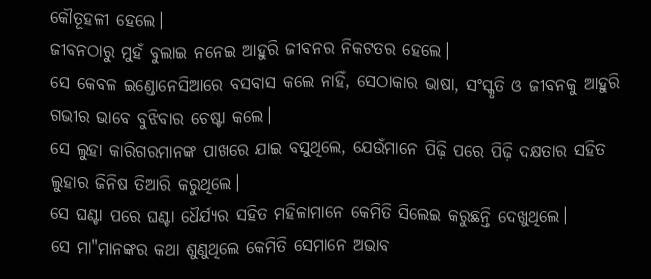କୌତୂହଳୀ ହେଲେ।
ଜୀବନଠାରୁ ମୁହଁ ବୁଲାଇ ନନେଇ ଆହୁରି ଜୀବନର ନିକଟତର ହେଲେ।
ସେ କେବଳ ଇଣ୍ଡୋନେସିଆରେ ବସବାସ କଲେ ନାହିଁ, ସେଠାକାର ଭାଷା, ସଂସ୍କୃତି ଓ ଜୀବନକୁ ଆହୁରି ଗଭୀର ଭାବେ ବୁଝିବାର ଚେଷ୍ଟା କଲେ।
ସେ ଲୁହା କାରିଗରମାନଙ୍କ ପାଖରେ ଯାଇ ବସୁଥିଲେ, ଯେଉଁମାନେ ପିଢ଼ି ପରେ ପିଢ଼ି ଦକ୍ଷତାର ସହିତ ଲୁହାର ଜିନିଷ ତିଆରି କରୁଥିଲେ।
ସେ ଘଣ୍ଟା ପରେ ଘଣ୍ଟା ଧୈର୍ଯ୍ୟର ସହିତ ମହିଳାମାନେ କେମିତି ସିଲେଇ କରୁଛନ୍ତି ଦେଖୁଥିଲେ।
ସେ ମା"ମାନଙ୍କର କଥା ଶୁଣୁଥିଲେ କେମିତି ସେମାନେ ଅଭାବ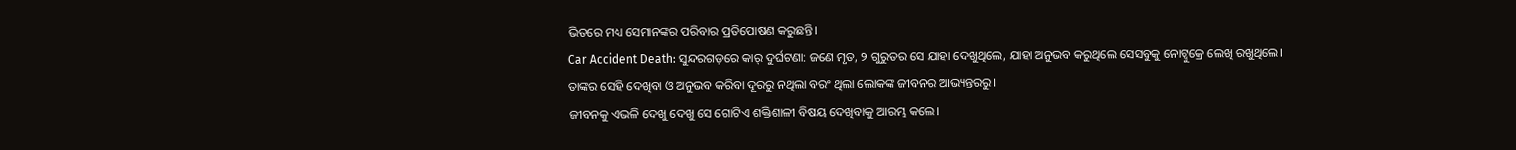ଭିତରେ ମଧ୍ୟ ସେମାନଙ୍କର ପରିବାର ପ୍ରତିପୋଷଣ କରୁଛନ୍ତି।
Car Accident Death: ସୁନ୍ଦରଗଡ଼ରେ କାର୍ ଦୁର୍ଘଟଣା: ଜଣେ ମୃତ, ୨ ଗୁରୁତର ସେ ଯାହା ଦେଖୁଥିଲେ, ଯାହା ଅନୁଭବ କରୁଥିଲେ ସେସବୁକୁ ନୋଟ୍ବୁକ୍ରେ ଲେଖି ରଖୁଥିଲେ।
ତାଙ୍କର ସେହି ଦେଖିବା ଓ ଅନୁଭବ କରିବା ଦୂରରୁ ନଥିଲା ବରଂ ଥିଲା ଲୋକଙ୍କ ଜୀବନର ଆଭ୍ୟନ୍ତରରୁ।
ଜୀବନକୁ ଏଭଳି ଦେଖୁ ଦେଖୁ ସେ ଗୋଟିଏ ଶକ୍ତିଶାଳୀ ବିଷୟ ଦେଖିବାକୁ ଆରମ୍ଭ କଲେ।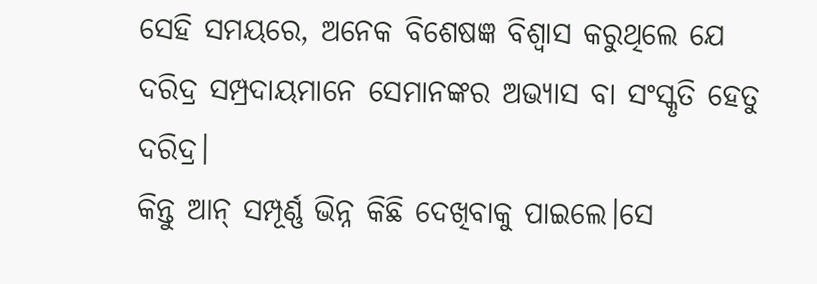ସେହି ସମୟରେ, ଅନେକ ବିଶେଷଜ୍ଞ ବିଶ୍ବାସ କରୁଥିଲେ ଯେ ଦରିଦ୍ର ସମ୍ପ୍ରଦାୟମାନେ ସେମାନଙ୍କର ଅଭ୍ୟାସ ବା ସଂସ୍କୃତି ହେତୁ ଦରିଦ୍ର।
କିନ୍ତୁ ଆନ୍ ସମ୍ପୂର୍ଣ୍ଣ ଭିନ୍ନ କିଛି ଦେଖିବାକୁ ପାଇଲେ।ସେ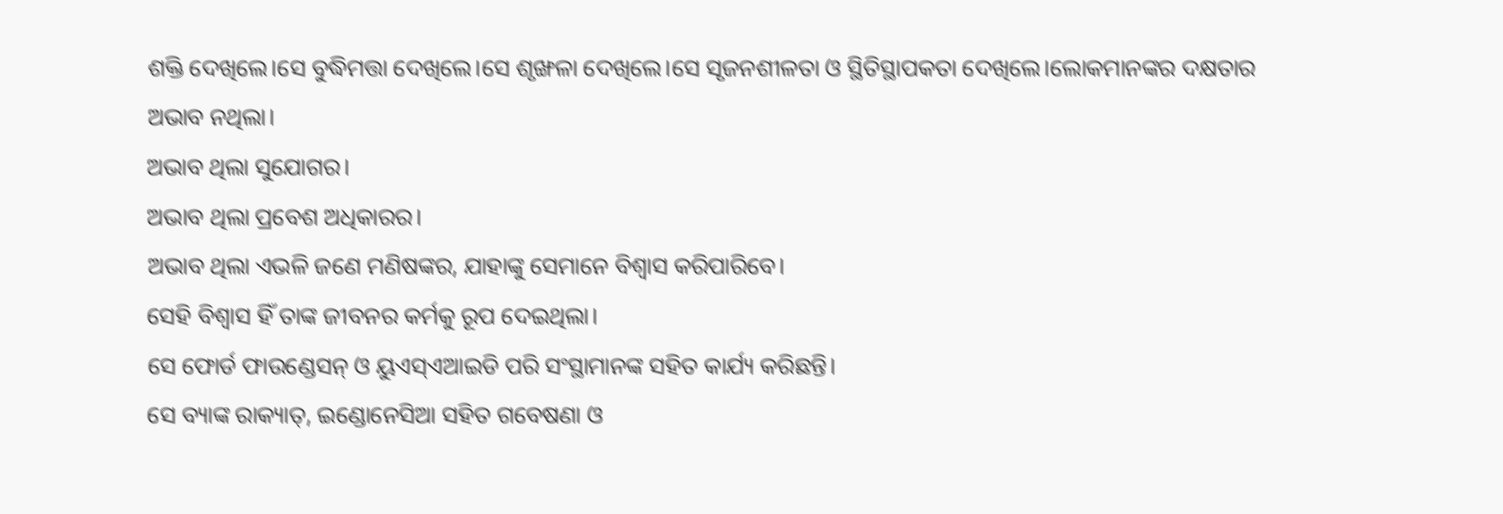ଶକ୍ତି ଦେଖିଲେ।ସେ ବୁଦ୍ଧିମତ୍ତା ଦେଖିଲେ।ସେ ଶୃଙ୍ଖଳା ଦେଖିଲେ।ସେ ସୃଜନଶୀଳତା ଓ ସ୍ଥିତିସ୍ଥାପକତା ଦେଖିଲେ।ଲୋକମାନଙ୍କର ଦକ୍ଷତାର ଅଭାବ ନଥିଲା।
ଅଭାବ ଥିଲା ସୁଯୋଗର।
ଅଭାବ ଥିଲା ପ୍ରବେଶ ଅଧିକାରର।
ଅଭାବ ଥିଲା ଏଭଳି ଜଣେ ମଣିଷଙ୍କର, ଯାହାଙ୍କୁ ସେମାନେ ବିଶ୍ୱାସ କରିପାରିବେ।
ସେହି ବିଶ୍ବାସ ହିଁ ତାଙ୍କ ଜୀବନର କର୍ମକୁ ରୂପ ଦେଇଥିଲା।
ସେ ଫୋର୍ଡ ଫାଉଣ୍ଡେସନ୍ ଓ ୟୁଏସ୍ଏଆଇଡି ପରି ସଂସ୍ଥାମାନଙ୍କ ସହିତ କାର୍ଯ୍ୟ କରିଛନ୍ତି।
ସେ ବ୍ୟାଙ୍କ ରାକ୍ୟାତ୍, ଇଣ୍ଡୋନେସିଆ ସହିତ ଗବେଷଣା ଓ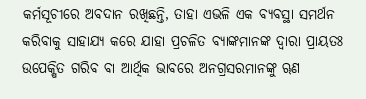କର୍ମସୂଚୀରେ ଅବଦାନ ରଖିଛନ୍ତି, ତାହା ଏଭଳି ଏକ ବ୍ୟବସ୍ଥା ସମର୍ଥନ କରିବାକୁ ସାହାଯ୍ୟ କରେ ଯାହା ପ୍ରଚଳିତ ବ୍ୟାଙ୍କମାନଙ୍କ ଦ୍ୱାରା ପ୍ରାୟତଃ ଉପେକ୍ଷିତ ଗରିବ ବା ଆର୍ଥିକ ଭାବରେ ଅନଗ୍ରସରମାନଙ୍କୁ ୠଣ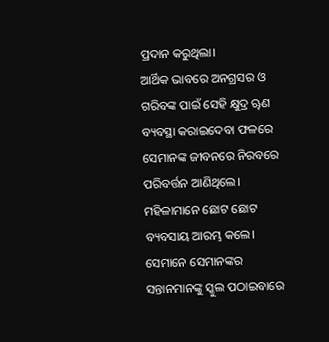ପ୍ରଦାନ କରୁଥିଲା।
ଆର୍ଥିକ ଭାବରେ ଅନଗ୍ରସର ଓ ଗରିବଙ୍କ ପାଇଁ ସେହି କ୍ଷୁଦ୍ର ୠଣ ବ୍ୟବସ୍ଥା କରାଇଦେବା ଫଳରେ ସେମାନଙ୍କ ଜୀବନରେ ନିରବରେ ପରିବର୍ତ୍ତନ ଆଣିଥିଲେ।
ମହିଳାମାନେ ଛୋଟ ଛୋଟ ବ୍ୟବସାୟ ଆରମ୍ଭ କଲେ।
ସେମାନେ ସେମାନଙ୍କର ସନ୍ତାନମାନଙ୍କୁ ସ୍କୁଲ ପଠାଇବାରେ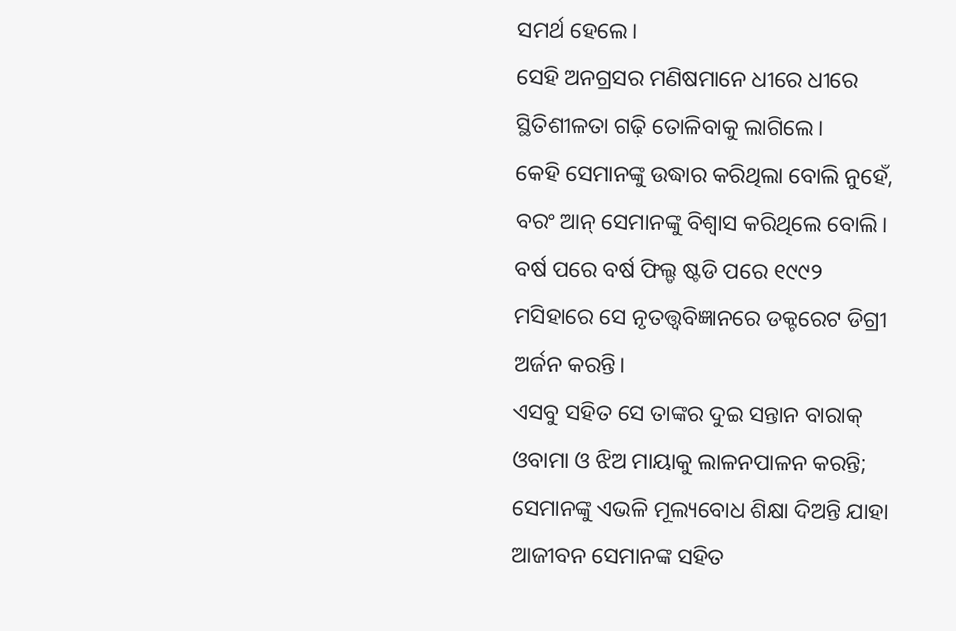ସମର୍ଥ ହେଲେ।
ସେହି ଅନଗ୍ରସର ମଣିଷମାନେ ଧୀରେ ଧୀରେ ସ୍ଥିତିଶୀଳତା ଗଢ଼ି ତୋଳିବାକୁ ଲାଗିଲେ।
କେହି ସେମାନଙ୍କୁ ଉଦ୍ଧାର କରିଥିଲା ବୋଲି ନୁହେଁ, ବରଂ ଆନ୍ ସେମାନଙ୍କୁ ବିଶ୍ବାସ କରିଥିଲେ ବୋଲି।
ବର୍ଷ ପରେ ବର୍ଷ ଫିଲ୍ଡ ଷ୍ଟଡି ପରେ ୧୯୯୨ ମସିହାରେ ସେ ନୃତତ୍ତ୍ବବିଜ୍ଞାନରେ ଡକ୍ଟରେଟ ଡିଗ୍ରୀ ଅର୍ଜନ କରନ୍ତି।
ଏସବୁ ସହିତ ସେ ତାଙ୍କର ଦୁଇ ସନ୍ତାନ ବାରାକ୍ ଓବାମା ଓ ଝିଅ ମାୟାକୁ ଲାଳନପାଳନ କରନ୍ତି; ସେମାନଙ୍କୁ ଏଭଳି ମୂଲ୍ୟବୋଧ ଶିକ୍ଷା ଦିଅନ୍ତି ଯାହା ଆଜୀବନ ସେମାନଙ୍କ ସହିତ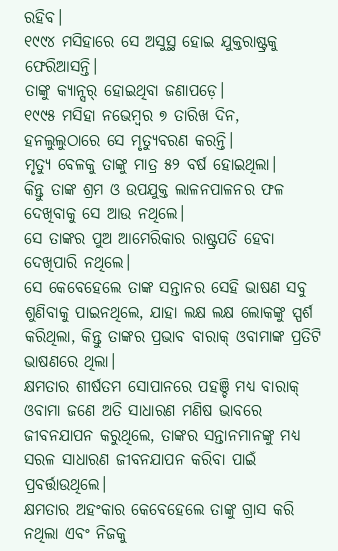ରହିବ।
୧୯୯୪ ମସିହାରେ ସେ ଅସୁସ୍ଥ ହୋଇ ଯୁକ୍ତରାଷ୍ଟ୍ରକୁ ଫେରିଆସନ୍ତି।
ତାଙ୍କୁ କ୍ୟାନ୍ସର୍ ହୋଇଥିବା ଜଣାପଡ଼େ।
୧୯୯୫ ମସିହା ନଭେମ୍ବର ୭ ତାରିଖ ଦିନ, ହନଲୁଲୁଠାରେ ସେ ମୃତ୍ୟୁବରଣ କରନ୍ତି।
ମୃତ୍ୟୁ ବେଳକୁ ତାଙ୍କୁ ମାତ୍ର ୫୨ ବର୍ଷ ହୋଇଥିଲା।
କିନ୍ତୁ ତାଙ୍କ ଶ୍ରମ ଓ ଉପଯୁକ୍ତ ଲାଳନପାଳନର ଫଳ ଦେଖିବାକୁ ସେ ଆଉ ନଥିଲେ।
ସେ ତାଙ୍କର ପୁଅ ଆମେରିକାର ରାଷ୍ଟ୍ରପତି ହେବା ଦେଖିପାରି ନଥିଲେ।
ସେ କେବେହେଲେ ତାଙ୍କ ସନ୍ତାନର ସେହି ଭାଷଣ ସବୁ ଶୁଣିବାକୁ ପାଇନଥିଲେ, ଯାହା ଲକ୍ଷ ଲକ୍ଷ ଲୋକଙ୍କୁ ସ୍ପର୍ଶ କରିଥିଲା, କିନ୍ତୁ ତାଙ୍କର ପ୍ରଭାବ ବାରାକ୍ ଓବାମାଙ୍କ ପ୍ରତିଟି ଭାଷଣରେ ଥିଲା।
କ୍ଷମତାର ଶୀର୍ଷତମ ସୋପାନରେ ପହଞ୍ଚି ମଧ୍ୟ ବାରାକ୍ ଓବାମା ଜଣେ ଅତି ସାଧାରଣ ମଣିଷ ଭାବରେ ଜୀବନଯାପନ କରୁଥିଲେ, ତାଙ୍କର ସନ୍ତାନମାନଙ୍କୁ ମଧ୍ୟ ସରଳ ସାଧାରଣ ଜୀବନଯାପନ କରିବା ପାଇଁ ପ୍ରବର୍ତ୍ତାଉଥିଲେ।
କ୍ଷମତାର ଅହଂକାର କେବେହେଲେ ତାଙ୍କୁ ଗ୍ରାସ କରି ନଥିଲା ଏବଂ ନିଜକୁ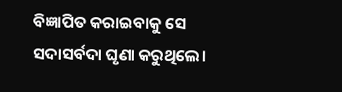ବିଜ୍ଞାପିତ କରାଇବାକୁ ସେ ସଦାସର୍ବଦା ଘୃଣା କରୁଥିଲେ।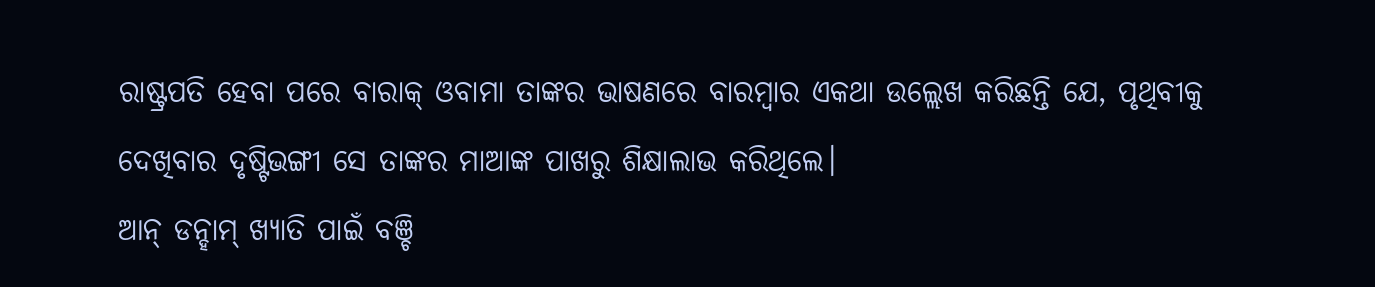ରାଷ୍ଟ୍ରପତି ହେବା ପରେ ବାରାକ୍ ଓବାମା ତାଙ୍କର ଭାଷଣରେ ବାରମ୍ବାର ଏକଥା ଉଲ୍ଲେଖ କରିଛନ୍ତି ଯେ, ପୃଥିବୀକୁ ଦେଖିବାର ଦୃଷ୍ଟିଭଙ୍ଗୀ ସେ ତାଙ୍କର ମାଆଙ୍କ ପାଖରୁ ଶିକ୍ଷାଲାଭ କରିଥିଲେ।
ଆନ୍ ଡନ୍ହାମ୍ ଖ୍ୟାତି ପାଇଁ ବଞ୍ଚି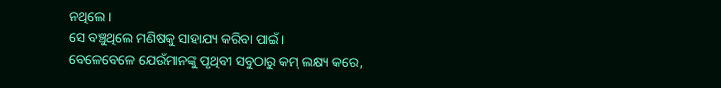ନଥିଲେ।
ସେ ବଞ୍ଚୁଥିଲେ ମଣିଷକୁ ସାହାଯ୍ୟ କରିବା ପାଇଁ।
ବେଳେବେଳେ ଯେଉଁମାନଙ୍କୁ ପୃଥିବୀ ସବୁଠାରୁ କମ୍ ଲକ୍ଷ୍ୟ କରେ,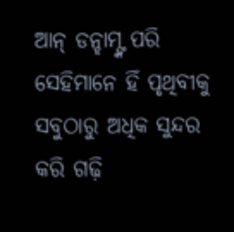ଆନ୍ ଡନ୍ହାମ୍ଙ୍କ ପରି ସେହିମାନେ ହିଁ ପୃଥିବୀକୁ ସବୁଠାରୁ ଅଧିକ ସୁନ୍ଦର କରି ଗଢ଼ି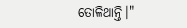ତୋଳିଥାନ୍ତି।"